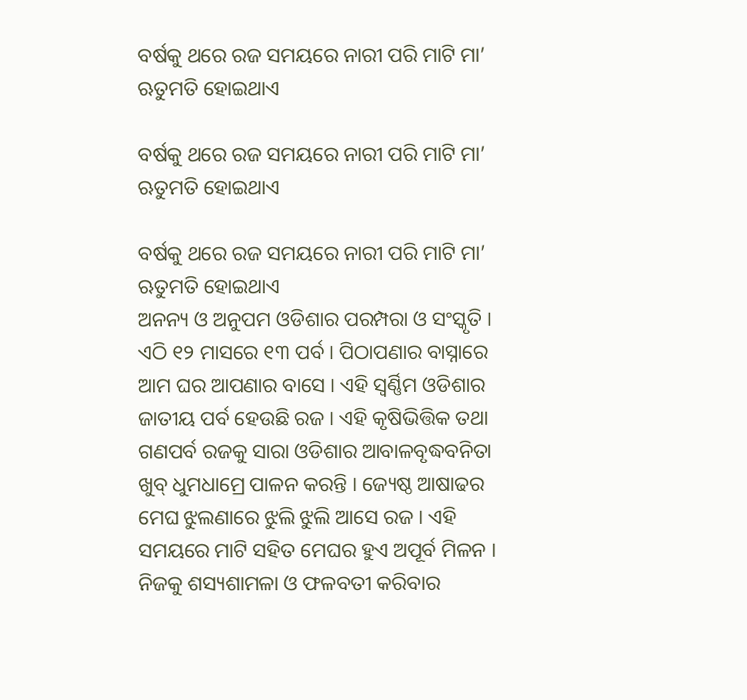ବର୍ଷକୁ ଥରେ ରଜ ସମୟରେ ନାରୀ ପରି ମାଟି ମା’ ଋତୁମତି ହୋଇଥାଏ

ବର୍ଷକୁ ଥରେ ରଜ ସମୟରେ ନାରୀ ପରି ମାଟି ମା’ ଋତୁମତି ହୋଇଥାଏ

ବର୍ଷକୁ ଥରେ ରଜ ସମୟରେ ନାରୀ ପରି ମାଟି ମା’ ଋତୁମତି ହୋଇଥାଏ
ଅନନ୍ୟ ଓ ଅନୁପମ ଓଡିଶାର ପରମ୍ପରା ଓ ସଂସ୍କୃତି । ଏଠି ୧୨ ମାସରେ ୧୩ ପର୍ବ । ପିଠାପଣାର ବାସ୍ନାରେ ଆମ ଘର ଆପଣାର ବାସେ । ଏହି ସ୍ୱର୍ଣ୍ଣିମ ଓଡିଶାର ଜାତୀୟ ପର୍ବ ହେଉଛି ରଜ । ଏହି କୃଷିଭିତ୍ତିକ ତଥା ଗଣପର୍ବ ରଜକୁ ସାରା ଓଡିଶାର ଆବାଳବୃଦ୍ଧବନିତା ଖୁବ୍ ଧୁମଧାମ୍ରେ ପାଳନ କରନ୍ତି । ଜ୍ୟେଷ୍ଠ ଆଷାଢର ମେଘ ଝୁଲଣାରେ ଝୁଲି ଝୁଲି ଆସେ ରଜ । ଏହି ସମୟରେ ମାଟି ସହିତ ମେଘର ହୁଏ ଅପୂର୍ବ ମିଳନ । ନିଜକୁ ଶସ୍ୟଶାମଳା ଓ ଫଳବତୀ କରିବାର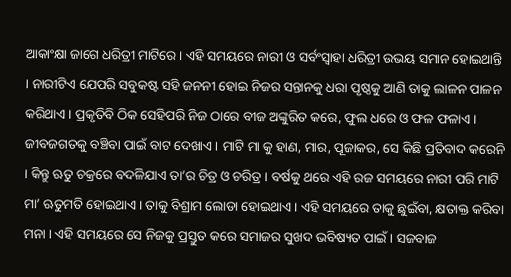ଆକାଂକ୍ଷା ଜାଗେ ଧରିତ୍ରୀ ମାଟିରେ । ଏହି ସମୟରେ ନାରୀ ଓ ସର୍ବଂସ୍ୱାହା ଧରିତ୍ରୀ ଉଭୟ ସମାନ ହୋଇଥାନ୍ତି । ନାରୀଟିଏ ଯେପରି ସବୁକଷ୍ଟ ସହି ଜନନୀ ହୋଇ ନିଜର ସନ୍ତାନକୁ ଧରା ପୃଷ୍ଠକୁ ଆଣି ତାକୁ ଲାଳନ ପାଳନ କରିଥାଏ । ପ୍ରକୃତିବି ଠିକ ସେହିପରି ନିଜ ଠାରେ ବୀଜ ଅଙ୍କୁରିତ କରେ, ଫୁଲ ଧରେ ଓ ଫଳ ଫଳାଏ । ଜୀବଜଗତକୁ ବଞ୍ଚିବା ପାଇଁ ବାଟ ଦେଖାଏ । ମାଟି ମା କୁ ହାଣ, ମାର, ପୂଜାକର, ସେ କିଛି ପ୍ରତିବାଦ କରେନି । କିନ୍ତୁ ଋତୁ ଚକ୍ରରେ ବଦଳିଯାଏ ତା’ର ଚିତ୍ର ଓ ଚରିତ୍ର । ବର୍ଷକୁ ଥରେ ଏହି ରଜ ସମୟରେ ନାରୀ ପରି ମାଟି ମା’ ଋତୁମତି ହୋଇଥାଏ । ତାକୁ ବିଶ୍ରାମ ଲୋଡା ହୋଇଥାଏ । ଏହି ସମୟରେ ତାକୁ ଛୁଇଁବା, କ୍ଷତାକ୍ତ କରିବା ମନା । ଏହି ସମୟରେ ସେ ନିଜକୁ ପ୍ରସ୍ତୁତ କରେ ସମାଜର ସୁଖଦ ଭବିଷ୍ୟତ ପାଇଁ । ସଜବାଜ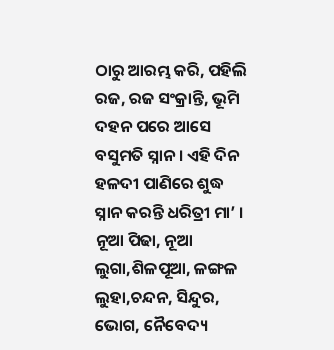ଠାରୁ ଆରମ୍ଭ କରି, ପହିଲି ରଜ, ରଜ ସଂକ୍ରାନ୍ତି, ଭୂମି ଦହନ ପରେ ଆସେ ବସୁମତି ସ୍ନାନ । ଏହି ଦିନ ହଳଦୀ ପାଣିରେ ଶୁଦ୍ଧ ସ୍ନାନ କରନ୍ତି ଧରିତ୍ରୀ ମା’ । ନୂଆ ପିଢା, ନୂଆ ଲୁଗା,ଶିଳପୂଆ, ଳଙ୍ଗଳ ଲୁହା,ଚନ୍ଦନ, ସିନ୍ଦୁର, ଭୋଗ, ନୈବେଦ୍ୟ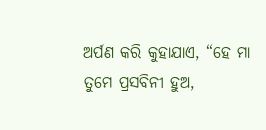ଅର୍ପଣ କରି କୁହାଯାଏ, “ହେ ମା ତୁମେ ପ୍ରସବିନୀ ହୁଅ,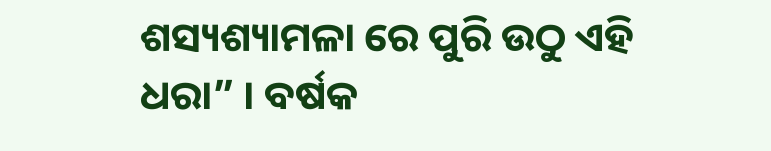ଶସ୍ୟଶ୍ୟାମଳା ରେ ପୁରି ଉଠୁ ଏହି ଧରା” । ବର୍ଷକ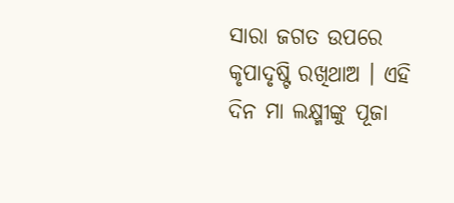ସାରା ଜଗତ ଉପରେ କୃପାଦୃଷ୍ଟି ରଖିଥାଅ । ଏହି ଦିନ ମା ଲକ୍ଷ୍ମୀଙ୍କୁ ପୂଜା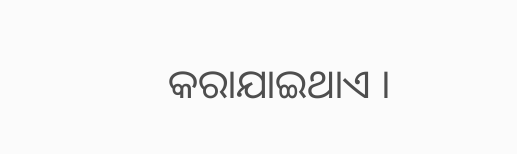କରାଯାଇଥାଏ ।